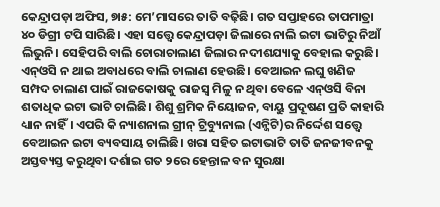କେନ୍ଦ୍ରାପଡ଼ା ଅଫିସ, ୭ା୫: ମେ’ମାସରେ ତାତି ବଢ଼ିଛି। ଗତ ସପ୍ତାହରେ ତାପମାତ୍ରା ୪୦ ଡିଗ୍ରୀ ଟପି ସାରିଛି। ଏହା ସତ୍ତ୍ୱେ କେନ୍ଦ୍ରାପଡ଼ା ଜିଲାରେ ନାଲି ଇଟା ଭାଟିରୁ ନିଆଁ ଲିଭୁନି। ସେହିପରି ବାଲି ଚୋରାଚାଲାଣ ଜିଲାର ନଦୀଶଯ୍ୟାକୁ ବେହାଲ କରୁଛି। ଏନ୍ଓସି ନ ଥାଇ ଅବାଧରେ ବାଲି ଚାଲାଣ ହେଉଛି। ବେଆଇନ ଲଘୁ ଖଣିଜ ସମ୍ପଦ ଚାଲାଣ ପାଇଁ ରାଜକୋଷକୁ ରାଜସ୍ବ ମିଳୁ ନ ଥିବା ବେଳେ ଏନ୍ଓସି ବିନା ଶତାଧିକ ଇଟା ଭାଟି ଚାଲିଛି। ଶିଶୁ ଶ୍ରମିକ ନିୟୋଜନ, ବାୟୁ ପ୍ରଦୂଷଣ ପ୍ରତି କାହାରି ଧ୍ୟାନ ନାହିଁ। ଏପରି କି ନ୍ୟାଶନାଲ ଗ୍ରୀନ୍ ଟ୍ରିବ୍ୟୁନାଲ (ଏନ୍ଜିଟି)ର ନିର୍ଦ୍ଦେଶ ସତ୍ତ୍ୱେ ବେଆଇନ ଇଟା ବ୍ୟବସାୟ ଚାଲିଛି। ଖରା ସହିତ ଇଟାଭାଟି ତାତି ଜନଜୀବନକୁ ଅସ୍ତବ୍ୟସ୍ତ କରୁଥିବା ଦର୍ଶାଇ ଗତ ୨ରେ ହେନ୍ତାଳ ବନ ସୁରକ୍ଷା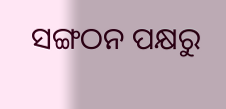ସଙ୍ଗଠନ ପକ୍ଷରୁ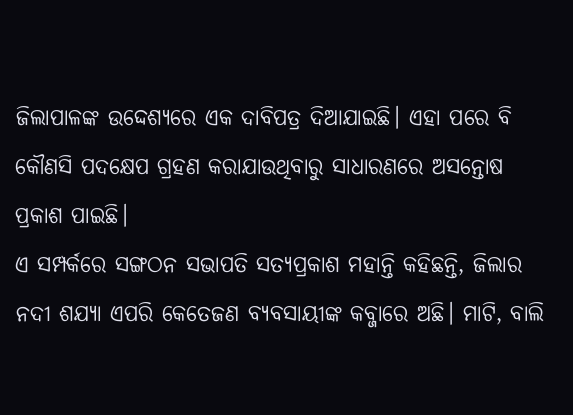ଜିଲାପାଳଙ୍କ ଉଦ୍ଦେଶ୍ୟରେ ଏକ ଦାବିପତ୍ର ଦିଆଯାଇଛି। ଏହା ପରେ ବି କୌଣସି ପଦକ୍ଷେପ ଗ୍ରହଣ କରାଯାଉଥିବାରୁ ସାଧାରଣରେ ଅସନ୍ତୋଷ ପ୍ରକାଶ ପାଇଛି।
ଏ ସମ୍ପର୍କରେ ସଙ୍ଗଠନ ସଭାପତି ସତ୍ୟପ୍ରକାଶ ମହାନ୍ତି କହିଛନ୍ତି, ଜିଲାର ନଦୀ ଶଯ୍ୟା ଏପରି କେତେଜଣ ବ୍ୟବସାୟୀଙ୍କ କବ୍ଜାରେ ଅଛି। ମାଟି, ବାଲି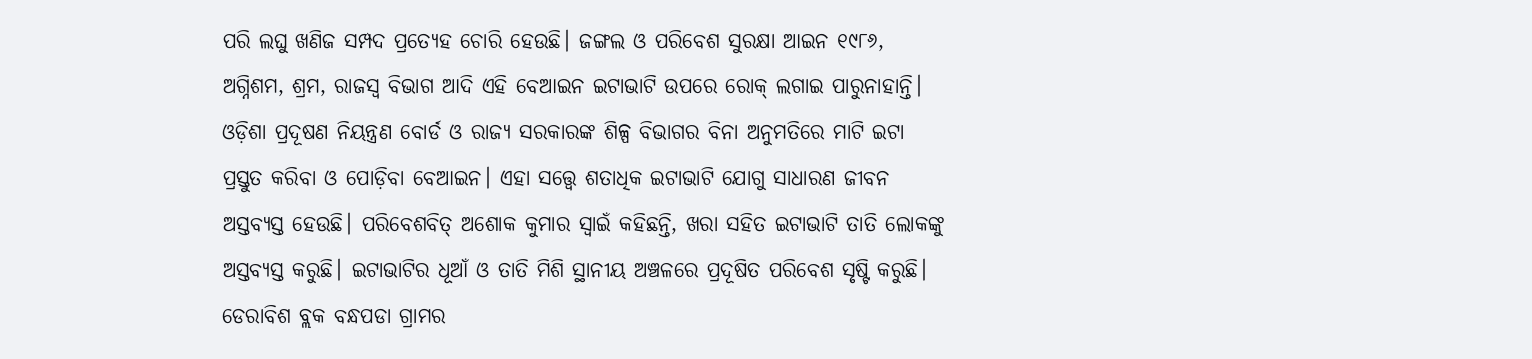ପରି ଲଘୁ ଖଣିଜ ସମ୍ପଦ ପ୍ରତ୍ୟେହ ଚୋରି ହେଉଛି। ଜଙ୍ଗଲ ଓ ପରିବେଶ ସୁରକ୍ଷା ଆଇନ ୧୯୮୬, ଅଗ୍ନିଶମ, ଶ୍ରମ, ରାଜସ୍ବ ବିଭାଗ ଆଦି ଏହି ବେଆଇନ ଇଟାଭାଟି ଉପରେ ରୋକ୍ ଲଗାଇ ପାରୁନାହାନ୍ତି। ଓଡ଼ିଶା ପ୍ରଦୂଷଣ ନିୟନ୍ତ୍ରଣ ବୋର୍ଡ ଓ ରାଜ୍ୟ ସରକାରଙ୍କ ଶିଳ୍ପ ବିଭାଗର ବିନା ଅନୁମତିରେ ମାଟି ଇଟା ପ୍ରସ୍ତୁତ କରିବା ଓ ପୋଡ଼ିବା ବେଆଇନ। ଏହା ସତ୍ତ୍ୱେ ଶତାଧିକ ଇଟାଭାଟି ଯୋଗୁ ସାଧାରଣ ଜୀବନ ଅସ୍ତବ୍ୟସ୍ତ ହେଉଛି। ପରିବେଶବିତ୍ ଅଶୋକ କୁମାର ସ୍ବାଇଁ କହିଛନ୍ତି, ଖରା ସହିତ ଇଟାଭାଟି ତାତି ଲୋକଙ୍କୁ ଅସ୍ତବ୍ୟସ୍ତ କରୁଛି। ଇଟାଭାଟିର ଧୂଆଁ ଓ ତାତି ମିଶି ସ୍ଥାନୀୟ ଅଞ୍ଚଳରେ ପ୍ରଦୂଷିତ ପରିବେଶ ସୃଷ୍ଟି କରୁଛି। ଡେରାବିଶ ବ୍ଲକ ବନ୍ଧପଡା ଗ୍ରାମର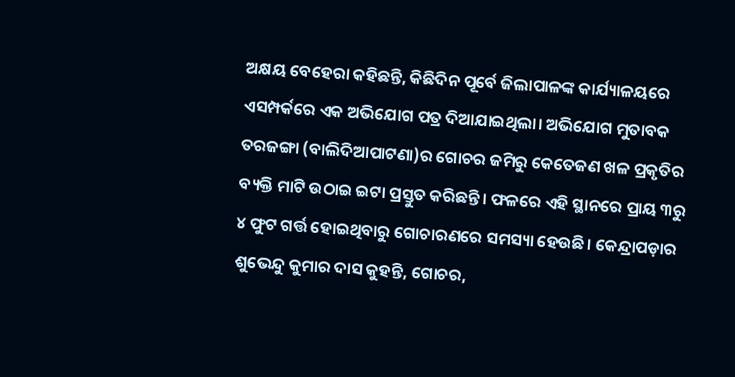ଅକ୍ଷୟ ବେହେରା କହିଛନ୍ତି, କିଛିଦିନ ପୂର୍ବେ ଜିଲାପାଳଙ୍କ କାର୍ଯ୍ୟାଳୟରେ ଏସମ୍ପର୍କରେ ଏକ ଅଭିଯୋଗ ପତ୍ର ଦିଆଯାଇଥିଲା। ଅଭିଯୋଗ ମୁତାବକ ତରଜଙ୍ଗା (ବାଲିଦିଆପାଟଣା)ର ଗୋଚର ଜମିରୁ କେତେଜଣ ଖଳ ପ୍ରକୃତିର ବ୍ୟକ୍ତି ମାଟି ଉଠାଇ ଇଟା ପ୍ରସ୍ତୁତ କରିଛନ୍ତି। ଫଳରେ ଏହି ସ୍ଥାନରେ ପ୍ରାୟ ୩ରୁ ୪ ଫୁଟ ଗର୍ତ୍ତ ହୋଇଥିବାରୁ ଗୋଚାରଣରେ ସମସ୍ୟା ହେଉଛି। କେନ୍ଦ୍ରାପଡ଼ାର ଶୁଭେନ୍ଦୁ କୁମାର ଦାସ କୁହନ୍ତି, ଗୋଚର,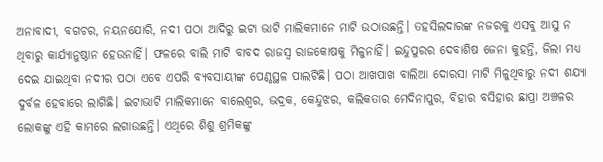ଅନାବାଦୀ, ବଗଚର, ନୟନଯୋରି, ନଦୀ ପଠା ଆଦିରୁ ଇଟା ଭାଟି ମାଲିକମାନେ ମାଟି ଉଠାଉଛନ୍ତି। ତହସିଲଦାରଙ୍କ ନଜରକୁ ଏସବୁ ଆସୁ ନ ଥିବାରୁ କାର୍ଯ୍ୟାନୁଷ୍ଠାନ ହେଉନାହିଁ। ଫଳରେ ବାଲି ମାଟି ବାବଦ ରାଜସ୍ବ ରାଜକୋଷକୁ ମିଳୁନାହିଁ। ଇନ୍ଦୁପୁରର ଦେବାଶିଷ ଜେନା କୁହନ୍ତି, ଜିଲା ମଧ୍ୟ ଦେଇ ଯାଇଥିବା ନଦୀର ପଠା ଏବେ ଏପରି ବ୍ୟବସାୟୀଙ୍କ ପେଣ୍ଠସ୍ଥଳ ପାଲଟିଛି। ପଠା ଆଖପାଖ ବାଲିଆ ଦୋରସା ମାଟି ମିଳୁଥିବାରୁ ନଦୀ ଶଯ୍ୟା ଦୁର୍ବଳ ହେବାରେ ଲାଗିଛି। ଇଟାଭାଟି ମାଲିକମାନେ ବାଲେଶ୍ୱର, ଭଦ୍ରକ, କେନ୍ଦୁଝର, କଲିକତାର ମେଦିନାପୁର, ବିହାର ବସିହାର ଛାପ୍ରା ଅଞ୍ଚଳର ଲୋକଙ୍କୁ ଏହି କାମରେ ଲଗାଉଛନ୍ତି। ଏଥିରେ ଶିଶୁ ଶ୍ରମିକଙ୍କୁ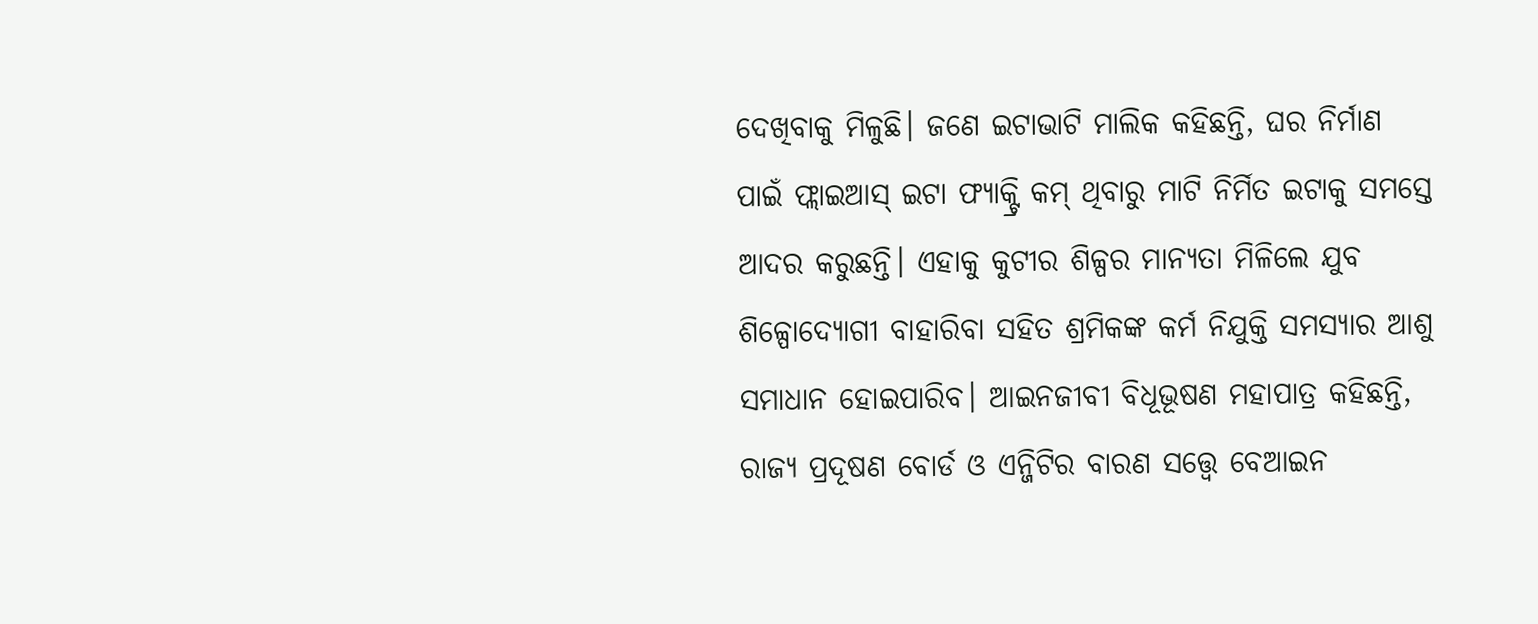ଦେଖିବାକୁ ମିଳୁଛି। ଜଣେ ଇଟାଭାଟି ମାଲିକ କହିଛନ୍ତି, ଘର ନିର୍ମାଣ ପାଇଁ ଫ୍ଲାଇଆସ୍ ଇଟା ଫ୍ୟାକ୍ଟ୍ରି କମ୍ ଥିବାରୁ ମାଟି ନିର୍ମିତ ଇଟାକୁ ସମସ୍ତେ ଆଦର କରୁଛନ୍ତି। ଏହାକୁ କୁଟୀର ଶିଳ୍ପର ମାନ୍ୟତା ମିଳିଲେ ଯୁବ ଶିଳ୍ପୋଦ୍ୟୋଗୀ ବାହାରିବା ସହିତ ଶ୍ରମିକଙ୍କ କର୍ମ ନିଯୁକ୍ତି ସମସ୍ୟାର ଆଶୁ ସମାଧାନ ହୋଇପାରିବ। ଆଇନଜୀବୀ ବିଧୂଭୂଷଣ ମହାପାତ୍ର କହିଛନ୍ତି, ରାଜ୍ୟ ପ୍ରଦୂଷଣ ବୋର୍ଡ ଓ ଏନ୍ଜିଟିର ବାରଣ ସତ୍ତ୍ୱେ ବେଆଇନ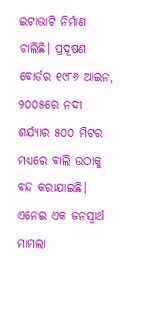ଇଟାଭାଟି ନିର୍ମାଣ ଚାଲିଛି। ପ୍ରଦୂଷଣ ବୋର୍ଡର ୧୯୮୬ ଆଇନ, ୨୦୦୫ରେ ନଦୀ ଶର୍ଯ୍ୟାର ୫୦୦ ମିଟର ମଧ୍ୟରେ ବାଲି ଉଠାକୁ ବନ୍ଦ କରାଯାଇଛି। ଏନେଇ ଏକ ଜନସ୍ବାର୍ଥ ମାମଲା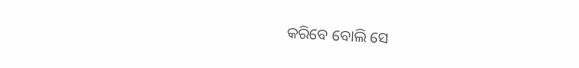କରିବେ ବୋଲି ସେ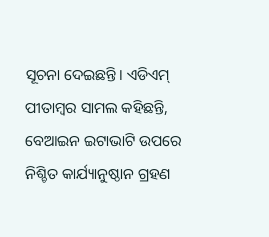ସୂଚନା ଦେଇଛନ୍ତି। ଏଡିଏମ୍ ପୀତାମ୍ବର ସାମଲ କହିଛନ୍ତି, ବେଆଇନ ଇଟାଭାଟି ଉପରେ ନିଶ୍ଚିତ କାର୍ଯ୍ୟାନୁଷ୍ଠାନ ଗ୍ରହଣ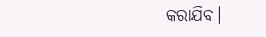କରାଯିବ।